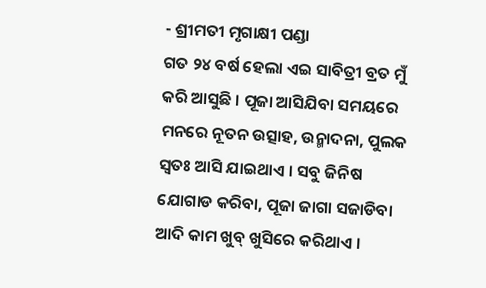- ଶ୍ରୀମତୀ ମୃଗାକ୍ଷୀ ପଣ୍ଡା
ଗତ ୨୪ ବର୍ଷ ହେଲା ଏଇ ସାବିତ୍ରୀ ବ୍ରତ ମୁଁ କରି ଆସୁଛି । ପୂଜା ଆସିଯିବା ସମୟରେ ମନରେ ନୂତନ ଉତ୍ସାହ, ଉନ୍ମାଦନା, ପୁଲକ ସ୍ୱତଃ ଆସି ଯାଇଥାଏ । ସବୁ ଜିନିଷ ଯୋଗାଡ କରିବା, ପୂଜା ଜାଗା ସଜାଡିବା ଆଦି କାମ ଖୁବ୍ ଖୁସିରେ କରିଥାଏ ।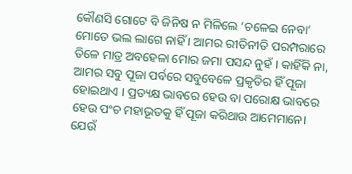କୌଣସି ଗୋଟେ ବି ଜିନିଷ ନ ମିଳିଲେ ‘ଚଳେଇ ନେବା’ ମୋତେ ଭଲ ଲାଗେ ନାହିଁ । ଆମର ରୀତିନୀତି ପରମ୍ପରାରେ ତିଳେ ମାତ୍ର ଅବହେଳା ମୋର ଜମା ପସନ୍ଦ ନୁହଁ । କାହିଁକି ନା, ଆମର ସବୁ ପୂଜା ପର୍ବରେ ସବୁବେଳେ ପ୍ରକୃତିର ହିଁ ପୂଜା ହୋଇଥାଏ । ପ୍ରତ୍ୟକ୍ଷ ଭାବରେ ହେଉ ବା ପରୋକ୍ଷ ଭାବରେ ହେଉ ପଂଚ ମହାଭୂତକୁ ହିଁ ପୂଜା କରିଥାଉ ଆମେମାନେ।
ଯେଉଁ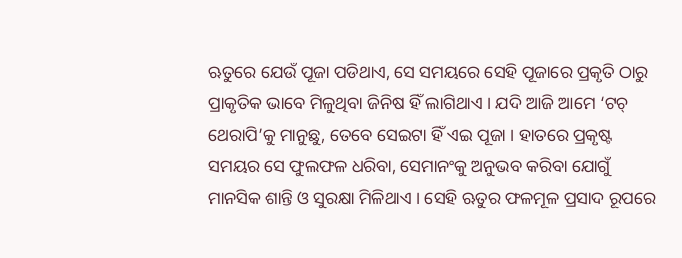ଋତୁରେ ଯେଉଁ ପୂଜା ପଡିଥାଏ, ସେ ସମୟରେ ସେହି ପୂଜାରେ ପ୍ରକୃତି ଠାରୁ ପ୍ରାକୃତିକ ଭାବେ ମିଳୁଥିବା ଜିନିଷ ହିଁ ଲାଗିଥାଏ । ଯଦି ଆଜି ଆମେ ‘ଟଚ୍ ଥେରାପି’କୁ ମାନୁଛୁ, ତେବେ ସେଇଟା ହିଁ ଏଇ ପୂଜା । ହାତରେ ପ୍ରକୃଷ୍ଟ ସମୟର ସେ ଫୁଲଫଳ ଧରିବା, ସେମାନଂକୁ ଅନୁଭବ କରିବା ଯୋଗୁଁ ମାନସିକ ଶାନ୍ତି ଓ ସୁରକ୍ଷା ମିଳିଥାଏ । ସେହି ଋତୁର ଫଳମୂଳ ପ୍ରସାଦ ରୂପରେ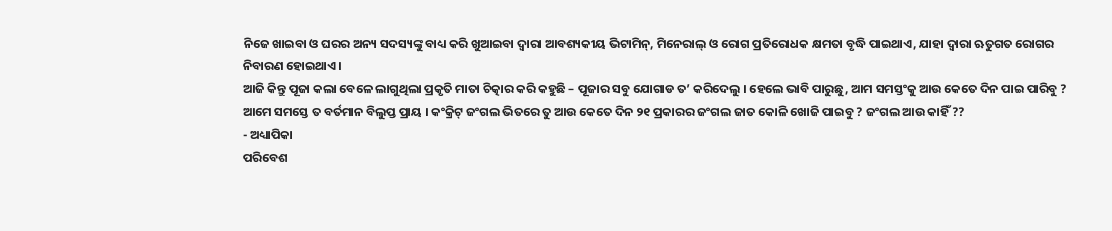ନିଜେ ଖାଇବା ଓ ଘରର ଅନ୍ୟ ସଦସ୍ୟଙ୍କୁ ବାଧ୍ୟ କରି ଖୁଆଇବା ଦ୍ୱାରା ଆବଶ୍ୟକୀୟ ଭିଟାମିନ୍, ମିନେରାଲ୍ ଓ ରୋଗ ପ୍ରତିରୋଧକ କ୍ଷମତା ବୃଦ୍ଧି ପାଇଥାଏ, ଯାହା ଦ୍ୱାରା ଋତୁଗତ ରୋଗର ନିବାରଣ ହୋଇଥାଏ ।
ଆଜି କିନ୍ତୁ ପୂଜା କଲା ବେଳେ ଲାଗୁଥିଲା ପ୍ରକୃତି ମାତା ଚିତ୍କାର କରି କହୁଛି – ପୂଜାର ସବୁ ଯୋଗାଡ ତ’ କରିଦେଲୁ । ହେଲେ ଭାବି ପାରୁଛୁ, ଆମ ସମସ୍ତଂକୁ ଆଉ କେତେ ଦିନ ପାଇ ପାରିବୁ ? ଆମେ ସମସ୍ତେ ତ ବର୍ତମାନ ବିଲୁପ୍ତ ପ୍ରାୟ । କଂକ୍ରିଟ୍ ଜଂଗଲ ଭିତରେ ତୁ ଆଉ କେତେ ଦିନ ୨୧ ପ୍ରକାରର ଜଂଗଲ ଜାତ କୋଳି ଖୋଜି ପାଇବୁ ? ଜଂଗଲ ଆଉ କାହିଁ ??
- ଅଧ୍ୟାପିକା
ପରିବେଶ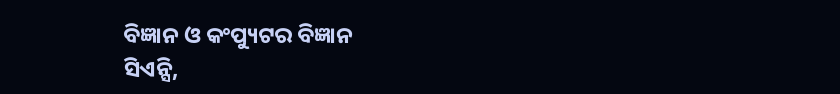ବିଜ୍ଞାନ ଓ କଂପ୍ୟୁଟର ବିଜ୍ଞାନ
ସିଏନ୍ସି,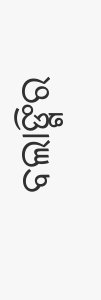ବଲାଙ୍ଗିର